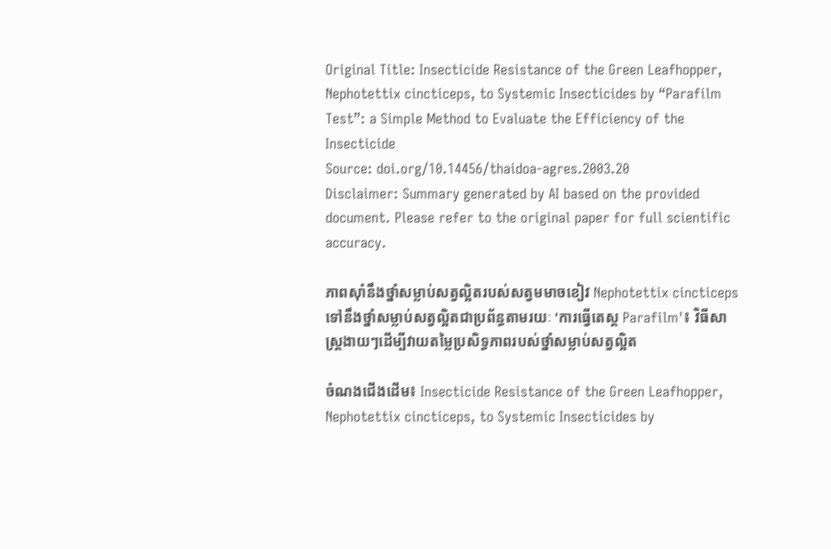Original Title: Insecticide Resistance of the Green Leafhopper, Nephotettix cincticeps, to Systemic Insecticides by “Parafilm Test”: a Simple Method to Evaluate the Efficiency of the Insecticide
Source: doi.org/10.14456/thaidoa-agres.2003.20
Disclaimer: Summary generated by AI based on the provided document. Please refer to the original paper for full scientific accuracy.

ភាពស៊ាំនឹងថ្នាំសម្លាប់សត្វល្អិតរបស់សត្វមមាចខៀវ Nephotettix cincticeps ទៅនឹងថ្នាំសម្លាប់សត្វល្អិតជាប្រព័ន្ធតាមរយៈ 'ការធ្វើតេស្ត Parafilm'៖ វិធីសាស្ត្រងាយៗដើម្បីវាយតម្លៃប្រសិទ្ធភាពរបស់ថ្នាំសម្លាប់សត្វល្អិត

ចំណងជើងដើម៖ Insecticide Resistance of the Green Leafhopper, Nephotettix cincticeps, to Systemic Insecticides by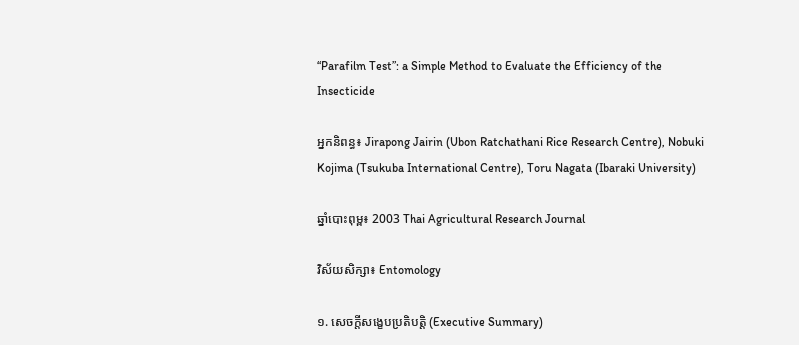“Parafilm Test”: a Simple Method to Evaluate the Efficiency of the Insecticide

អ្នកនិពន្ធ៖ Jirapong Jairin (Ubon Ratchathani Rice Research Centre), Nobuki Kojima (Tsukuba International Centre), Toru Nagata (Ibaraki University)

ឆ្នាំបោះពុម្ព៖ 2003 Thai Agricultural Research Journal

វិស័យសិក្សា៖ Entomology

១. សេចក្តីសង្ខេបប្រតិបត្តិ (Executive Summary)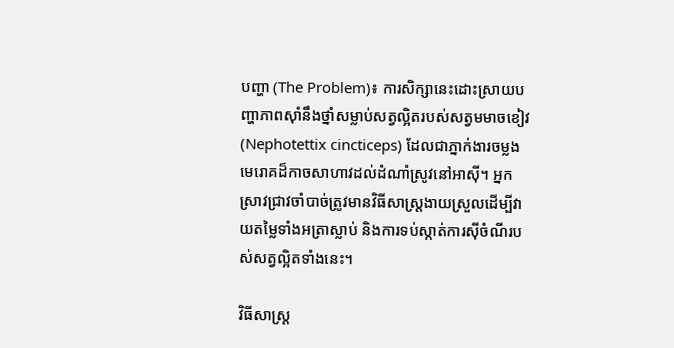បញ្ហា (The Problem)៖ ការសិក្សានេះដោះស្រាយបញ្ហាភាពស៊ាំនឹងថ្នាំសម្លាប់សត្វល្អិតរបស់សត្វមមាចខៀវ (Nephotettix cincticeps) ដែលជាភ្នាក់ងារចម្លងមេរោគដ៏កាចសាហាវដល់ដំណាំស្រូវនៅអាស៊ី។ អ្នកស្រាវជ្រាវចាំបាច់ត្រូវមានវិធីសាស្ត្រងាយស្រួលដើម្បីវាយតម្លៃទាំងអត្រាស្លាប់ និងការទប់ស្កាត់ការស៊ីចំណីរបស់សត្វល្អិតទាំងនេះ។

វិធីសាស្ត្រ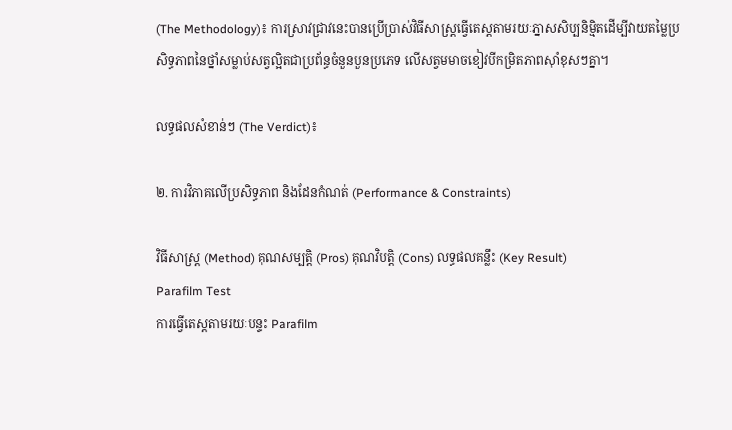(The Methodology)៖ ការស្រាវជ្រាវនេះបានប្រើប្រាស់វិធីសាស្ត្រធ្វើតេស្តតាមរយៈភ្នាសសិប្បនិម្មិតដើម្បីវាយតម្លៃប្រសិទ្ធភាពនៃថ្នាំសម្លាប់សត្វល្អិតជាប្រព័ន្ធចំនួនបួនប្រភេទ លើសត្វមមាចខៀវបីកម្រិតភាពស៊ាំខុសៗគ្នា។

លទ្ធផលសំខាន់ៗ (The Verdict)៖

២. ការវិភាគលើប្រសិទ្ធភាព និងដែនកំណត់ (Performance & Constraints)

វិធីសាស្ត្រ (Method) គុណសម្បត្តិ (Pros) គុណវិបត្តិ (Cons) លទ្ធផលគន្លឹះ (Key Result)
Parafilm Test
ការធ្វើតេស្តតាមរយៈបន្ទះ Parafilm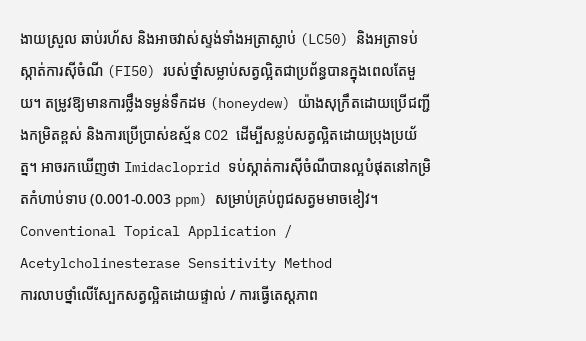ងាយស្រួល ឆាប់រហ័ស និងអាចវាស់ស្ទង់ទាំងអត្រាស្លាប់ (LC50) និងអត្រាទប់ស្កាត់ការស៊ីចំណី (FI50) របស់ថ្នាំសម្លាប់សត្វល្អិតជាប្រព័ន្ធបានក្នុងពេលតែមួយ។ តម្រូវឱ្យមានការថ្លឹងទម្ងន់ទឹកដម (honeydew) យ៉ាងសុក្រឹតដោយប្រើជញ្ជីងកម្រិតខ្ពស់ និងការប្រើប្រាស់ឧស្ម័ន CO2 ដើម្បីសន្លប់សត្វល្អិតដោយប្រុងប្រយ័ត្ន។ អាចរកឃើញថា Imidacloprid ទប់ស្កាត់ការស៊ីចំណីបានល្អបំផុតនៅកម្រិតកំហាប់ទាប (0.001-0.003 ppm) សម្រាប់គ្រប់ពូជសត្វមមាចខៀវ។
Conventional Topical Application / Acetylcholinesterase Sensitivity Method
ការលាបថ្នាំលើស្បែកសត្វល្អិតដោយផ្ទាល់ / ការធ្វើតេស្តភាព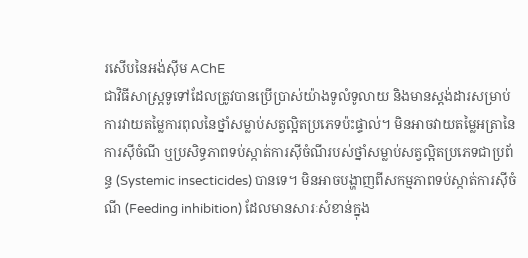រសើបនៃអង់ស៊ីម AChE
ជាវិធីសាស្ត្រទូទៅដែលត្រូវបានប្រើប្រាស់យ៉ាងទូលំទូលាយ និងមានស្តង់ដារសម្រាប់ការវាយតម្លៃការពុលនៃថ្នាំសម្លាប់សត្វល្អិតប្រភេទប៉ះផ្ទាល់។ មិនអាចវាយតម្លៃអត្រានៃការស៊ីចំណី ឬប្រសិទ្ធភាពទប់ស្កាត់ការស៊ីចំណីរបស់ថ្នាំសម្លាប់សត្វល្អិតប្រភេទជាប្រព័ន្ធ (Systemic insecticides) បានទេ។ មិនអាចបង្ហាញពីសកម្មភាពទប់ស្កាត់ការស៊ីចំណី (Feeding inhibition) ដែលមានសារៈសំខាន់ក្នុង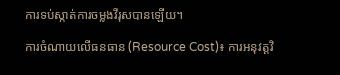ការទប់ស្កាត់ការចម្លងវីរុសបានឡើយ។

ការចំណាយលើធនធាន (Resource Cost)៖ ការអនុវត្តវិ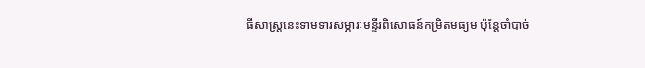ធីសាស្ត្រនេះទាមទារសម្ភារៈមន្ទីរពិសោធន៍កម្រិតមធ្យម ប៉ុន្តែចាំបាច់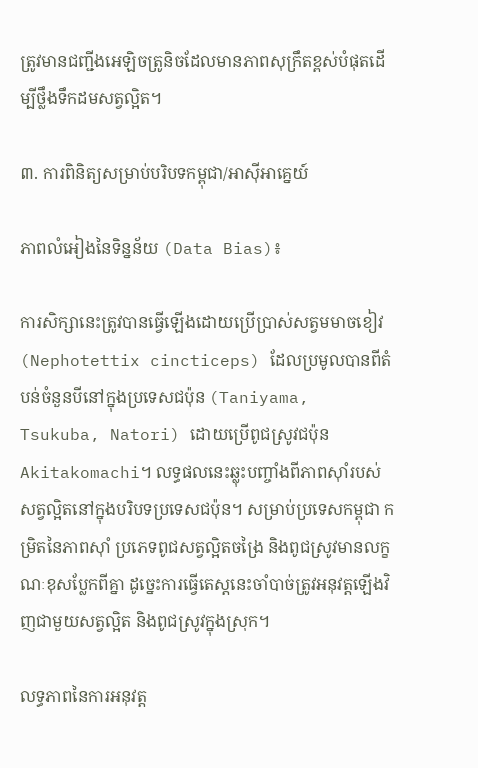ត្រូវមានជញ្ជីងអេឡិចត្រូនិចដែលមានភាពសុក្រឹតខ្ពស់បំផុតដើម្បីថ្លឹងទឹកដមសត្វល្អិត។

៣. ការពិនិត្យសម្រាប់បរិបទកម្ពុជា/អាស៊ីអាគ្នេយ៍

ភាពលំអៀងនៃទិន្នន័យ (Data Bias)៖

ការសិក្សានេះត្រូវបានធ្វើឡើងដោយប្រើប្រាស់សត្វមមាចខៀវ (Nephotettix cincticeps) ដែលប្រមូលបានពីតំបន់ចំនួនបីនៅក្នុងប្រទេសជប៉ុន (Taniyama, Tsukuba, Natori) ដោយប្រើពូជស្រូវជប៉ុន Akitakomachi។ លទ្ធផលនេះឆ្លុះបញ្ចាំងពីភាពស៊ាំរបស់សត្វល្អិតនៅក្នុងបរិបទប្រទេសជប៉ុន។ សម្រាប់ប្រទេសកម្ពុជា កម្រិតនៃភាពស៊ាំ ប្រភេទពូជសត្វល្អិតចង្រៃ និងពូជស្រូវមានលក្ខណៈខុសប្លែកពីគ្នា ដូច្នេះការធ្វើតេស្តនេះចាំបាច់ត្រូវអនុវត្តឡើងវិញជាមួយសត្វល្អិត និងពូជស្រូវក្នុងស្រុក។

លទ្ធភាពនៃការអនុវត្ត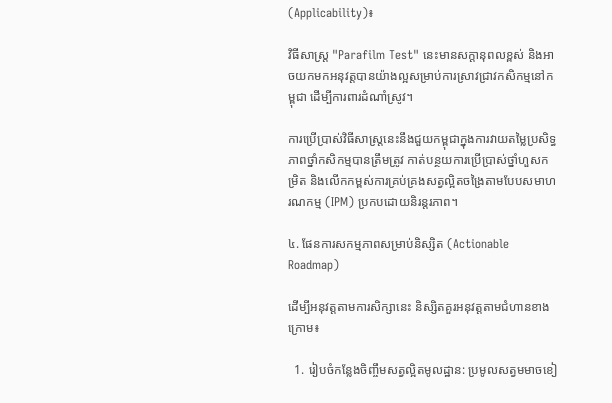(Applicability)៖

វិធីសាស្ត្រ "Parafilm Test" នេះមានសក្តានុពលខ្ពស់ និងអាចយកមកអនុវត្តបានយ៉ាងល្អសម្រាប់ការស្រាវជ្រាវកសិកម្មនៅកម្ពុជា ដើម្បីការពារដំណាំស្រូវ។

ការប្រើប្រាស់វិធីសាស្ត្រនេះនឹងជួយកម្ពុជាក្នុងការវាយតម្លៃប្រសិទ្ធភាពថ្នាំកសិកម្មបានត្រឹមត្រូវ កាត់បន្ថយការប្រើប្រាស់ថ្នាំហួសកម្រិត និងលើកកម្ពស់ការគ្រប់គ្រងសត្វល្អិតចង្រៃតាមបែបសមាហរណកម្ម (IPM) ប្រកបដោយនិរន្តរភាព។

៤. ផែនការសកម្មភាពសម្រាប់និស្សិត (Actionable Roadmap)

ដើម្បីអនុវត្តតាមការសិក្សានេះ និស្សិតគួរអនុវត្តតាមជំហានខាងក្រោម៖

  1. រៀបចំកន្លែងចិញ្ចឹមសត្វល្អិតមូលដ្ឋាន: ប្រមូលសត្វមមាចខៀ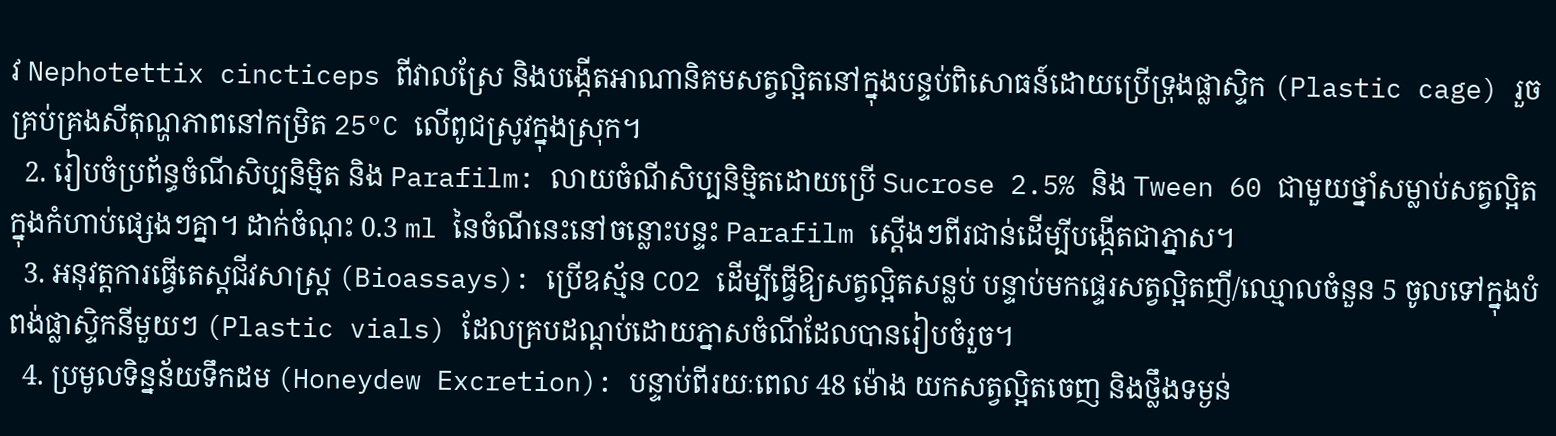វ Nephotettix cincticeps ពីវាលស្រែ និងបង្កើតអាណានិគមសត្វល្អិតនៅក្នុងបន្ទប់ពិសោធន៍ដោយប្រើទ្រុងផ្លាស្ទិក (Plastic cage) រួចគ្រប់គ្រងសីតុណ្ហភាពនៅកម្រិត 25°C លើពូជស្រូវក្នុងស្រុក។
  2. រៀបចំប្រព័ន្ធចំណីសិប្បនិម្មិត និង Parafilm: លាយចំណីសិប្បនិម្មិតដោយប្រើ Sucrose 2.5% និង Tween 60 ជាមួយថ្នាំសម្លាប់សត្វល្អិតក្នុងកំហាប់ផ្សេងៗគ្នា។ ដាក់ចំណុះ 0.3 ml នៃចំណីនេះនៅចន្លោះបន្ទះ Parafilm ស្តើងៗពីរជាន់ដើម្បីបង្កើតជាភ្នាស។
  3. អនុវត្តការធ្វើតេស្តជីវសាស្ត្រ (Bioassays): ប្រើឧស្ម័ន CO2 ដើម្បីធ្វើឱ្យសត្វល្អិតសន្លប់ បន្ទាប់មកផ្ទេរសត្វល្អិតញី/ឈ្មោលចំនួន 5 ចូលទៅក្នុងបំពង់ផ្លាស្ទិកនីមួយៗ (Plastic vials) ដែលគ្របដណ្តប់ដោយភ្នាសចំណីដែលបានរៀបចំរួច។
  4. ប្រមូលទិន្នន័យទឹកដម (Honeydew Excretion): បន្ទាប់ពីរយៈពេល 48 ម៉ោង យកសត្វល្អិតចេញ និងថ្លឹងទម្ងន់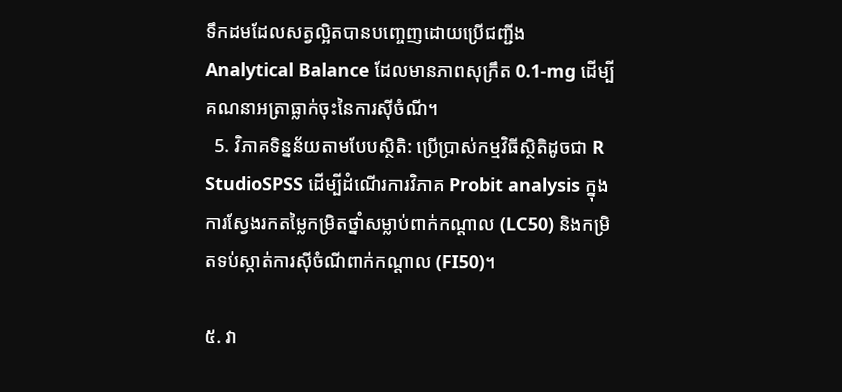ទឹកដមដែលសត្វល្អិតបានបញ្ចេញដោយប្រើជញ្ជីង Analytical Balance ដែលមានភាពសុក្រឹត 0.1-mg ដើម្បីគណនាអត្រាធ្លាក់ចុះនៃការស៊ីចំណី។
  5. វិភាគទិន្នន័យតាមបែបស្ថិតិ: ប្រើប្រាស់កម្មវិធីស្ថិតិដូចជា R StudioSPSS ដើម្បីដំណើរការវិភាគ Probit analysis ក្នុងការស្វែងរកតម្លៃកម្រិតថ្នាំសម្លាប់ពាក់កណ្តាល (LC50) និងកម្រិតទប់ស្កាត់ការស៊ីចំណីពាក់កណ្តាល (FI50)។

៥. វា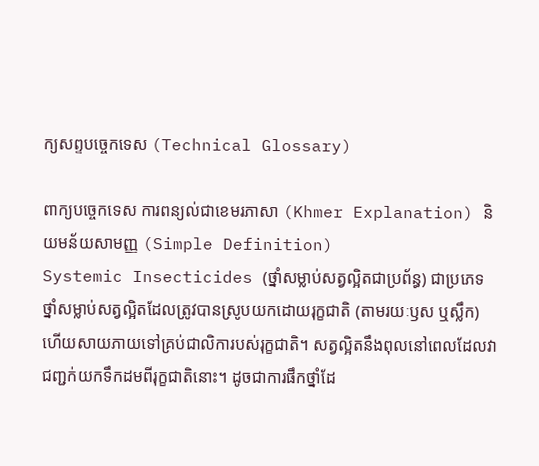ក្យសព្ទបច្ចេកទេស (Technical Glossary)

ពាក្យបច្ចេកទេស ការពន្យល់ជាខេមរភាសា (Khmer Explanation) និយមន័យសាមញ្ញ (Simple Definition)
Systemic Insecticides (ថ្នាំសម្លាប់សត្វល្អិតជាប្រព័ន្ធ) ជាប្រភេទថ្នាំសម្លាប់សត្វល្អិតដែលត្រូវបានស្រូបយកដោយរុក្ខជាតិ (តាមរយៈឫស ឬស្លឹក) ហើយសាយភាយទៅគ្រប់ជាលិការបស់រុក្ខជាតិ។ សត្វល្អិតនឹងពុលនៅពេលដែលវាជញ្ជក់យកទឹកដមពីរុក្ខជាតិនោះ។ ដូចជាការផឹកថ្នាំដែ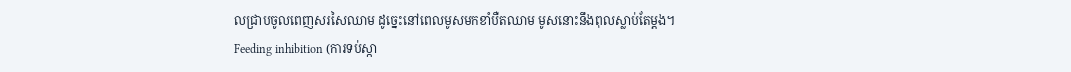លជ្រាបចូលពេញសរសៃឈាម ដូច្នេះនៅពេលមូសមកខាំបឺតឈាម មូសនោះនឹងពុលស្លាប់តែម្តង។
Feeding inhibition (ការទប់ស្កា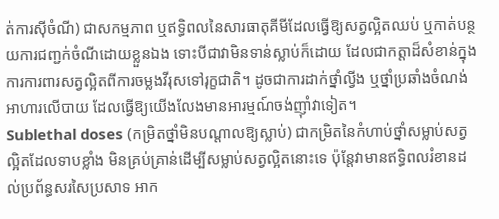ត់ការស៊ីចំណី) ជាសកម្មភាព ឬឥទ្ធិពលនៃសារធាតុគីមីដែលធ្វើឱ្យសត្វល្អិតឈប់ ឬកាត់បន្ថយការជញ្ជក់ចំណីដោយខ្លួនឯង ទោះបីជាវាមិនទាន់ស្លាប់ក៏ដោយ ដែលជាកត្តាដ៏សំខាន់ក្នុងការការពារសត្វល្អិតពីការចម្លងវីរុសទៅរុក្ខជាតិ។ ដូចជាការដាក់ថ្នាំល្វីង ឬថ្នាំប្រឆាំងចំណង់អាហារលើបាយ ដែលធ្វើឱ្យយើងលែងមានអារម្មណ៍ចង់ញ៉ាំវាទៀត។
Sublethal doses (កម្រិតថ្នាំមិនបណ្តាលឱ្យស្លាប់) ជាកម្រិតនៃកំហាប់ថ្នាំសម្លាប់សត្វល្អិតដែលទាបខ្លាំង មិនគ្រប់គ្រាន់ដើម្បីសម្លាប់សត្វល្អិតនោះទេ ប៉ុន្តែវាមានឥទ្ធិពលរំខានដល់ប្រព័ន្ធសរសៃប្រសាទ អាក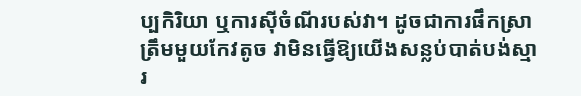ប្បកិរិយា ឬការស៊ីចំណីរបស់វា។ ដូចជាការផឹកស្រាត្រឹមមួយកែវតូច វាមិនធ្វើឱ្យយើងសន្លប់បាត់បង់ស្មារ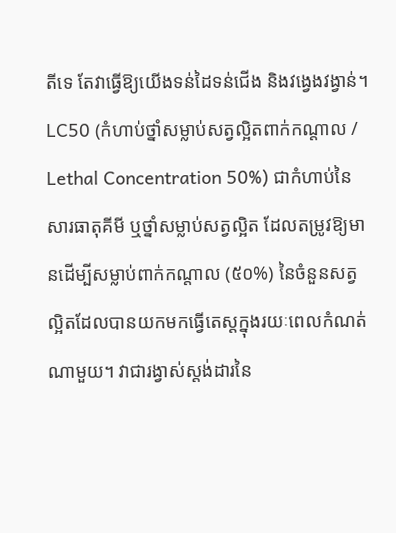តីទេ តែវាធ្វើឱ្យយើងទន់ដៃទន់ជើង និងវង្វេងវង្វាន់។
LC50 (កំហាប់ថ្នាំសម្លាប់សត្វល្អិតពាក់កណ្តាល / Lethal Concentration 50%) ជាកំហាប់នៃសារធាតុគីមី ឬថ្នាំសម្លាប់សត្វល្អិត ដែលតម្រូវឱ្យមានដើម្បីសម្លាប់ពាក់កណ្តាល (៥០%) នៃចំនួនសត្វល្អិតដែលបានយកមកធ្វើតេស្តក្នុងរយៈពេលកំណត់ណាមួយ។ វាជារង្វាស់ស្តង់ដារនៃ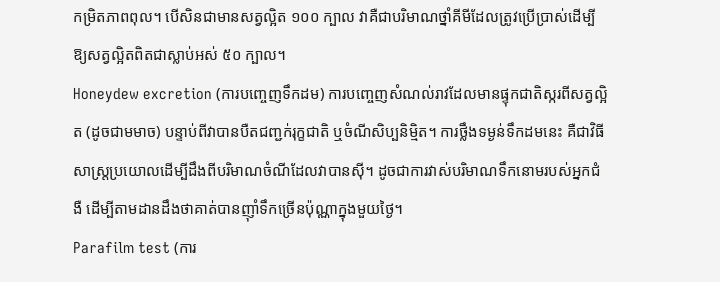កម្រិតភាពពុល។ បើសិនជាមានសត្វល្អិត ១០០ ក្បាល វាគឺជាបរិមាណថ្នាំគីមីដែលត្រូវប្រើប្រាស់ដើម្បីឱ្យសត្វល្អិតពិតជាស្លាប់អស់ ៥០ ក្បាល។
Honeydew excretion (ការបញ្ចេញទឹកដម) ការបញ្ចេញសំណល់រាវដែលមានផ្ទុកជាតិស្ករពីសត្វល្អិត (ដូចជាមមាច) បន្ទាប់ពីវាបានបឺតជញ្ជក់រុក្ខជាតិ ឬចំណីសិប្បនិម្មិត។ ការថ្លឹងទម្ងន់ទឹកដមនេះ គឺជាវិធីសាស្ត្រប្រយោលដើម្បីដឹងពីបរិមាណចំណីដែលវាបានស៊ី។ ដូចជាការវាស់បរិមាណទឹកនោមរបស់អ្នកជំងឺ ដើម្បីតាមដានដឹងថាគាត់បានញ៉ាំទឹកច្រើនប៉ុណ្ណាក្នុងមួយថ្ងៃ។
Parafilm test (ការ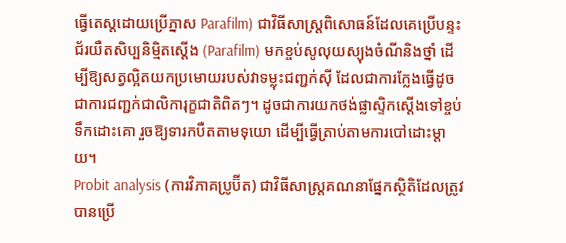ធ្វើតេស្តដោយប្រើភ្នាស Parafilm) ជាវិធីសាស្ត្រពិសោធន៍ដែលគេប្រើបន្ទះជ័រយឺតសិប្បនិម្មិតស្តើង (Parafilm) មកខ្ចប់សូលុយស្យុងចំណីនិងថ្នាំ ដើម្បីឱ្យសត្វល្អិតយកប្រមោយរបស់វាទម្លុះជញ្ជក់ស៊ី ដែលជាការក្លែងធ្វើដូចជាការជញ្ជក់ជាលិការុក្ខជាតិពិតៗ។ ដូចជាការយកថង់ផ្លាស្ទិកស្តើងទៅខ្ចប់ទឹកដោះគោ រួចឱ្យទារកបឺតតាមទុយោ ដើម្បីធ្វើត្រាប់តាមការបៅដោះម្តាយ។
Probit analysis (ការវិភាគប្រូប៊ីត) ជាវិធីសាស្ត្រគណនាផ្នែកស្ថិតិដែលត្រូវបានប្រើ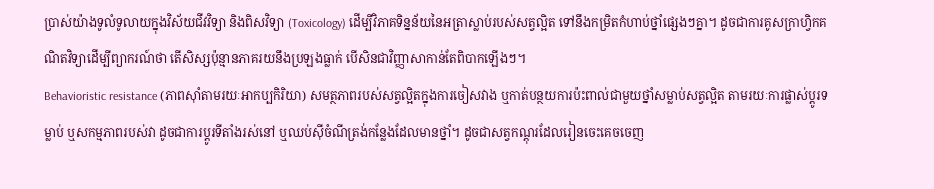ប្រាស់យ៉ាងទូលំទូលាយក្នុងវិស័យជីវវិទ្យា និងពិសវិទ្យា (Toxicology) ដើម្បីវិភាគទិន្នន័យនៃអត្រាស្លាប់របស់សត្វល្អិត ទៅនឹងកម្រិតកំហាប់ថ្នាំផ្សេងៗគ្នា។ ដូចជាការគូសក្រាហ្វិកគណិតវិទ្យាដើម្បីព្យាករណ៍ថា តើសិស្សប៉ុន្មានភាគរយនឹងប្រឡងធ្លាក់ បើសិនជាវិញ្ញាសាកាន់តែពិបាកឡើងៗ។
Behavioristic resistance (ភាពស៊ាំតាមរយៈអាកប្បកិរិយា) សមត្ថភាពរបស់សត្វល្អិតក្នុងការចៀសវាង ឬកាត់បន្ថយការប៉ះពាល់ជាមួយថ្នាំសម្លាប់សត្វល្អិត តាមរយៈការផ្លាស់ប្តូរទម្លាប់ ឬសកម្មភាពរបស់វា ដូចជាការប្តូរទីតាំងរស់នៅ ឬឈប់ស៊ីចំណីត្រង់កន្លែងដែលមានថ្នាំ។ ដូចជាសត្វកណ្តុរដែលរៀនចេះគេចចេញ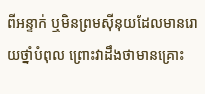ពីអន្ទាក់ ឬមិនព្រមស៊ីនុយដែលមានរោយថ្នាំបំពុល ព្រោះវាដឹងថាមានគ្រោះ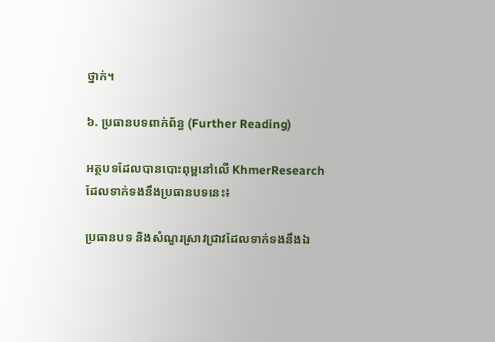ថ្នាក់។

៦. ប្រធានបទពាក់ព័ន្ធ (Further Reading)

អត្ថបទដែលបានបោះពុម្ពនៅលើ KhmerResearch ដែលទាក់ទងនឹងប្រធានបទនេះ៖

ប្រធានបទ និងសំណួរស្រាវជ្រាវដែលទាក់ទងនឹងឯ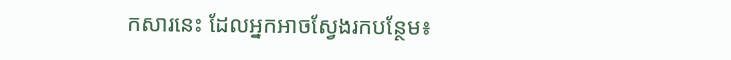កសារនេះ ដែលអ្នកអាចស្វែងរកបន្ថែម៖